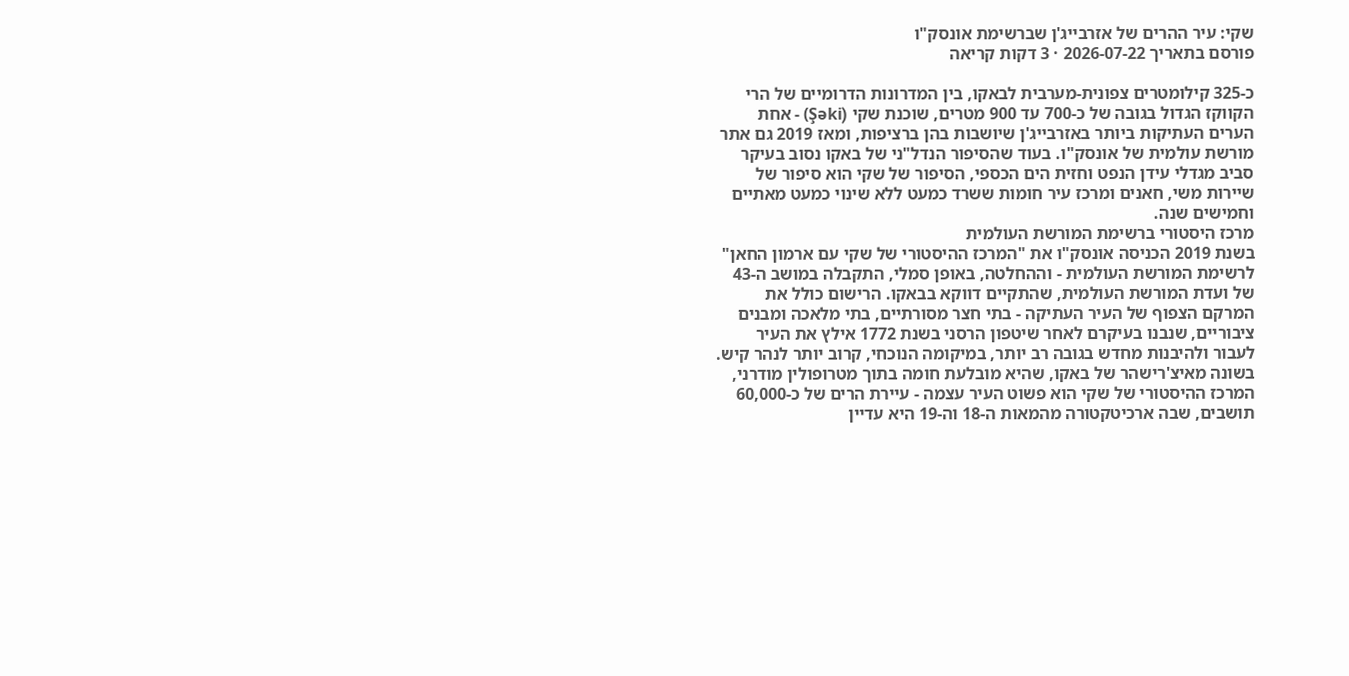שקי: עיר ההרים של אזרבייג'ן שברשימת אונסק"ו
פורסם בתאריך 2026-07-22 · 3 דקות קריאה

כ-325 קילומטרים צפונית-מערבית לבאקו, בין המדרונות הדרומיים של הרי הקווקז הגדול בגובה של כ-700 עד 900 מטרים, שוכנת שקי (Şəki) - אחת הערים העתיקות ביותר באזרבייג'ן שיושבות בהן ברציפות, ומאז 2019 גם אתר מורשת עולמית של אונסק"ו. בעוד שהסיפור הנדל"ני של באקו נסוב בעיקר סביב מגדלי עידן הנפט וחזית הים הכספי, הסיפור של שקי הוא סיפור של שיירות משי, חאנים ומרכז עיר חומות ששרד כמעט ללא שינוי כמעט מאתיים וחמישים שנה.
מרכז היסטורי ברשימת המורשת העולמית
בשנת 2019 הכניסה אונסק"ו את "המרכז ההיסטורי של שקי עם ארמון החאן" לרשימת המורשת העולמית - וההחלטה, באופן סמלי, התקבלה במושב ה-43 של ועדת המורשת העולמית, שהתקיים דווקא בבאקו. הרישום כולל את המרקם הצפוף של העיר העתיקה - בתי חצר מסורתיים, בתי מלאכה ומבנים ציבוריים, שנבנו בעיקרם לאחר שיטפון הרסני בשנת 1772 אילץ את העיר לעבור ולהיבנות מחדש בגובה רב יותר, במיקומה הנוכחי, קרוב יותר לנהר קיש. בשונה מאיצ'רישהר של באקו, שהיא מובלעת חומה בתוך מטרופולין מודרני, המרכז ההיסטורי של שקי הוא פשוט העיר עצמה - עיירת הרים של כ-60,000 תושבים, שבה ארכיטקטורה מהמאות ה-18 וה-19 היא עדיין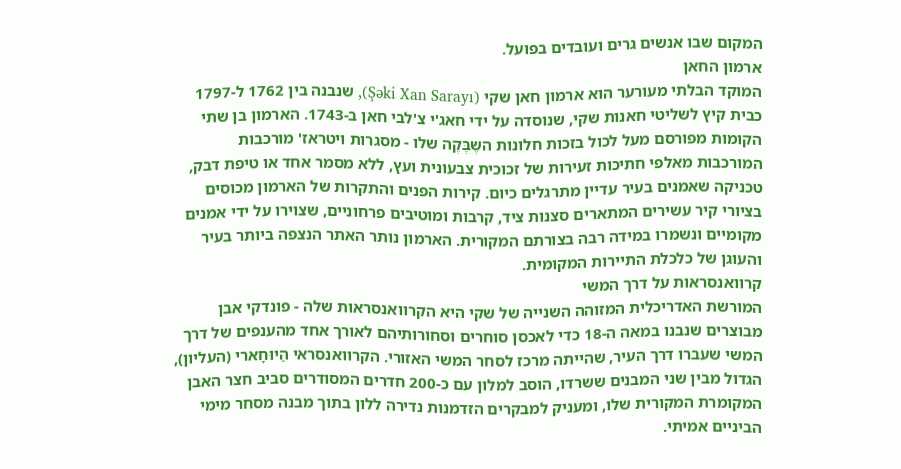המקום שבו אנשים גרים ועובדים בפועל.
ארמון החאן
המוקד הבלתי מעורער הוא ארמון חאן שקי (Şəki Xan Sarayı), שנבנה בין 1762 ל-1797 כבית קיץ לשליטי חאנות שקי, שנוסדה על ידי חאג'י צ'לבי חאן ב-1743. הארמון בן שתי הקומות מפורסם מעל לכול בזכות חלונות השֶבֶּקֶה שלו - מסגרות ויטראז' מורכבות המורכבות מאלפי חתיכות זעירות של זכוכית צבעונית ועץ, ללא מסמר אחד או טיפת דבק, טכניקה שאמנים בעיר עדיין מתרגלים כיום. קירות הפנים והתקרות של הארמון מכוסים בציורי קיר עשירים המתארים סצנות ציד, קרבות ומוטיבים פרחוניים, שצוירו על ידי אמנים מקומיים ונשמרו במידה רבה בצורתם המקורית. הארמון נותר האתר הנצפה ביותר בעיר והעוגן של כלכלת התיירות המקומית.
קרוואנסראות על דרך המשי
המורשת האדריכלית המזוהה השנייה של שקי היא הקרוואנסראות שלה - פונדקי אבן מבוצרים שנבנו במאה ה-18 כדי לאכסן סוחרים וסחורותיהם לאורך אחד מהענפים של דרך המשי שעברו דרך העיר, שהייתה מרכז לסחר המשי האזורי. הקרוואנסראי הַיוּחָארי (העליון), הגדול מבין שני המבנים ששרדו, הוסב למלון עם כ-200 חדרים המסודרים סביב חצר האבן המקומרת המקורית שלו, ומעניק למבקרים הזדמנות נדירה ללון בתוך מבנה מסחר מימי הביניים אמיתי.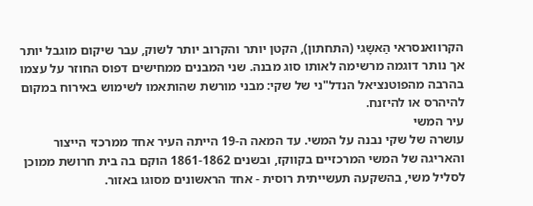הקרוואנסראי הַאשָגי (התחתון), הקטן יותר והקרוב יותר לשוק, עבר שיקום מוגבל יותר אך נותר דוגמה מרשימה לאותו סוג מבנה. שני המבנים ממחישים דפוס החוזר על עצמו בהרבה מהפוטנציאל הנדל"ני של שקי: מבני מורשת שהותאמו לשימוש באירוח במקום להיהרס או להיזנח.
עיר המשי
עושרה של שקי נבנה על המשי. עד המאה ה-19 הייתה העיר אחד ממרכזי הייצור והאריגה של המשי המרכזיים בקווקז, ובשנים 1861-1862 הוקם בה בית חרושת ממוכן לסליל משי, בהשקעה תעשייתית רוסית - אחד הראשונים מסוגו באזור.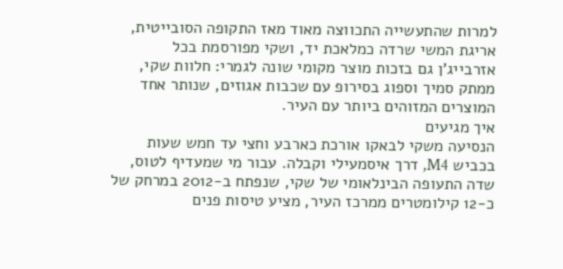למרות שהתעשייה התכווצה מאוד מאז התקופה הסובייטית, אריגת המשי שרדה כמלאכת יד, ושקי מפורסמת בכל אזרבייג'ן גם בזכות מוצר מקומי שונה לגמרי: חלוות שקי, ממתק סמיך וספוג בסירופ עם שכבות אגוזים, שנותר אחד המוצרים המזוהים ביותר עם העיר.
איך מגיעים
הנסיעה משקי לבאקו אורכת כארבע וחצי עד חמש שעות בכביש M4, דרך איסמעילי וקבלה. עבור מי שמעדיף לטוס, שדה התעופה הבינלאומי של שקי, שנפתח ב-2012 במרחק של כ-12 קילומטרים ממרכז העיר, מציע טיסות פנים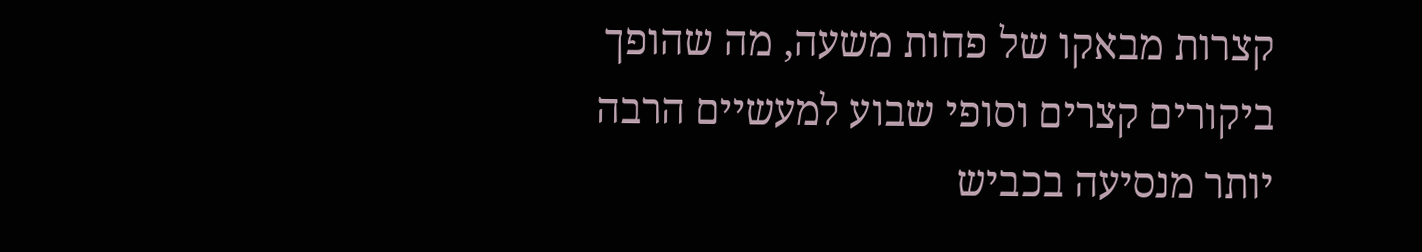קצרות מבאקו של פחות משעה, מה שהופך ביקורים קצרים וסופי שבוע למעשיים הרבה יותר מנסיעה בכביש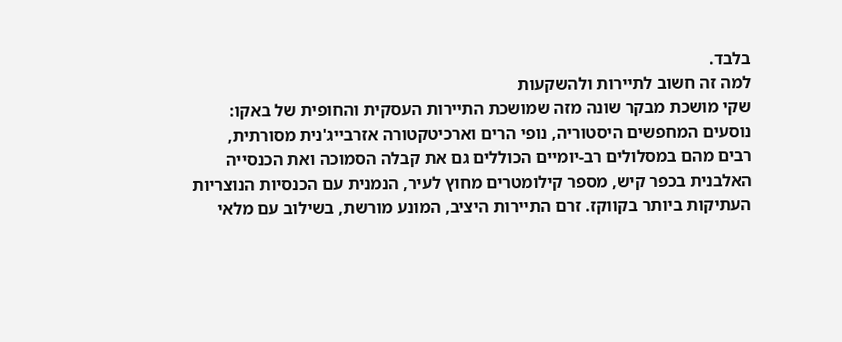בלבד.
למה זה חשוב לתיירות ולהשקעות
שקי מושכת מבקר שונה מזה שמושכת התיירות העסקית והחופית של באקו: נוסעים המחפשים היסטוריה, נופי הרים וארכיטקטורה אזרבייג'נית מסורתית, רבים מהם במסלולים רב-יומיים הכוללים גם את קבלה הסמוכה ואת הכנסייה האלבנית בכפר קיש, מספר קילומטרים מחוץ לעיר, הנמנית עם הכנסיות הנוצריות העתיקות ביותר בקווקז. זרם התיירות היציב, המונע מורשת, בשילוב עם מלאי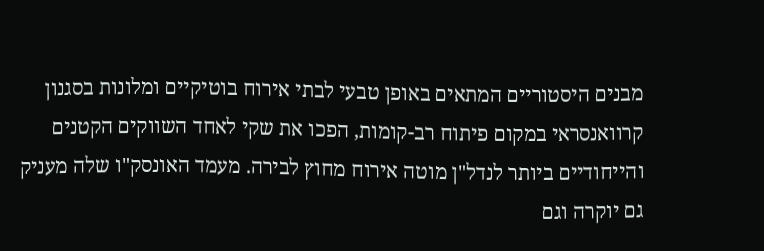מבנים היסטוריים המתאים באופן טבעי לבתי אירוח בוטיקיים ומלונות בסגנון קרוואנסראי במקום פיתוח רב-קומות, הפכו את שקי לאחד השווקים הקטנים והייחודיים ביותר לנדל"ן מוטה אירוח מחוץ לבירה. מעמד האונסק"ו שלה מעניק גם יוקרה וגם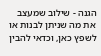הגנה - שילוב שמעצב את מה שניתן לבנות או לשפץ כאן, וכדאי להבין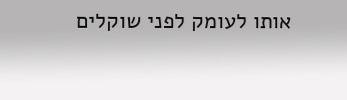אותו לעומק לפני שוקלים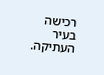רכישה בעיר העתיקה.